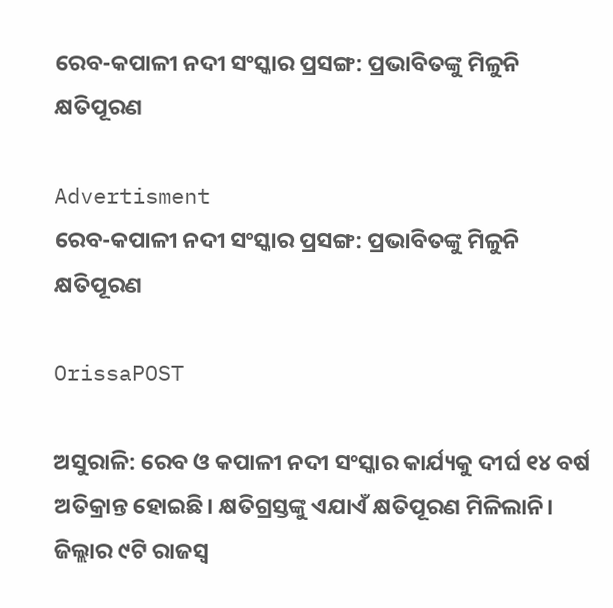ରେବ-କପାଳୀ ନଦୀ ସଂସ୍କାର ପ୍ରସଙ୍ଗ: ପ୍ରଭାବିତଙ୍କୁ ମିଳୁନି କ୍ଷତିପୂରଣ

Advertisment
ରେବ-କପାଳୀ ନଦୀ ସଂସ୍କାର ପ୍ରସଙ୍ଗ: ପ୍ରଭାବିତଙ୍କୁ ମିଳୁନି କ୍ଷତିପୂରଣ

OrissaPOST

ଅସୁରାଳି: ରେବ ଓ କପାଳୀ ନଦୀ ସଂସ୍କାର କାର୍ଯ୍ୟକୁ ଦୀର୍ଘ ୧୪ ବର୍ଷ ଅତିକ୍ରାନ୍ତ ହୋଇଛି। କ୍ଷତିଗ୍ରସ୍ତଙ୍କୁ ଏଯାଏଁ କ୍ଷତିପୂରଣ ମିଳିଲାନି। ଜିଲ୍ଲାର ୯ଟି ରାଜସ୍ବ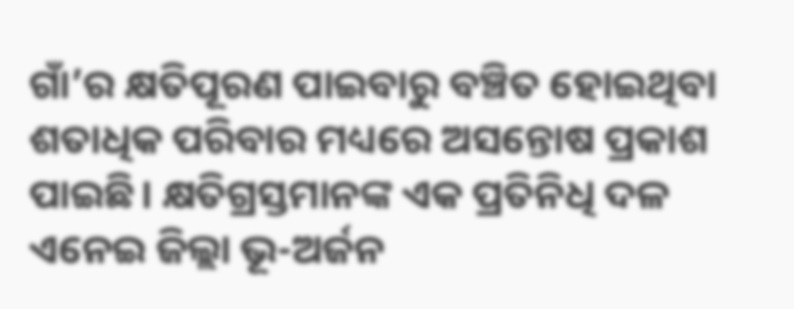ଗାଁ’ର କ୍ଷତିପୂରଣ ପାଇବାରୁ ବଞ୍ଚିତ ହୋଇଥିବା ଶତାଧିକ ପରିବାର ମଧ୍ୟରେ ଅସନ୍ତୋଷ ପ୍ରକାଶ ପାଇଛି। କ୍ଷତିଗ୍ରସ୍ତମାନଙ୍କ ଏକ ପ୍ରତିନିଧି ଦଳ ଏନେଇ ଜିଲ୍ଲା ଭୂ-ଅର୍ଜନ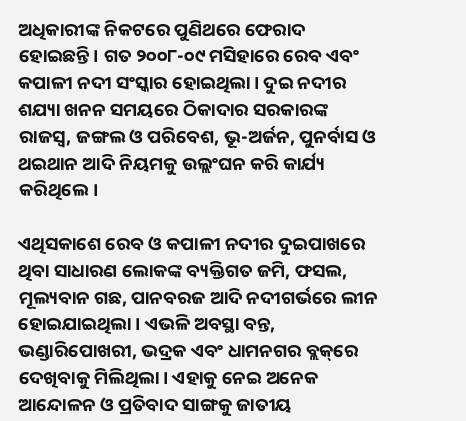ଅଧିକାରୀଙ୍କ ନିକଟରେ ପୁଣିଥରେ ଫେରାଦ ହୋଇଛନ୍ତି। ଗତ ୨୦୦୮-୦୯ ମସିହାରେ ରେବ ଏବଂ କପାଳୀ ନଦୀ ସଂସ୍କାର ହୋଇଥିଲା। ଦୁଇ ନଦୀର ଶଯ୍ୟା ଖନନ ସମୟରେ ଠିକାଦାର ସରକାରଙ୍କ ରାଜସ୍ୱ, ଜଙ୍ଗଲ ଓ ପରିବେଶ, ଭୂ-ଅର୍ଜନ, ପୁନର୍ବାସ ଓ ଥଇଥାନ ଆଦି ନିୟମକୁ ଉଲ୍ଲଂଘନ କରି କାର୍ଯ୍ୟ କରିଥିଲେ।

ଏଥିସକାଶେ ରେବ ଓ କପାଳୀ ନଦୀର ଦୁଇପାଖରେ ଥିବା ସାଧାରଣ ଲୋକଙ୍କ ବ୍ୟକ୍ତିଗତ ଜମି, ଫସଲ, ମୂଲ୍ୟବାନ ଗଛ, ପାନବରଜ ଆଦି ନଦୀଗର୍ଭରେ ଲୀନ ହୋଇଯାଇଥିଲା। ଏଭଳି ଅବସ୍ଥା ବନ୍ତ, ଭଣ୍ଡାରିପୋଖରୀ, ଭଦ୍ରକ ଏବଂ ଧାମନଗର ବ୍ଲକ୍‌ରେ ଦେଖିବାକୁ ମିଲିଥିଲା। ଏହାକୁ ନେଇ ଅନେକ ଆନ୍ଦୋଳନ ଓ ପ୍ରତିବାଦ ସାଙ୍ଗକୁ ଜାତୀୟ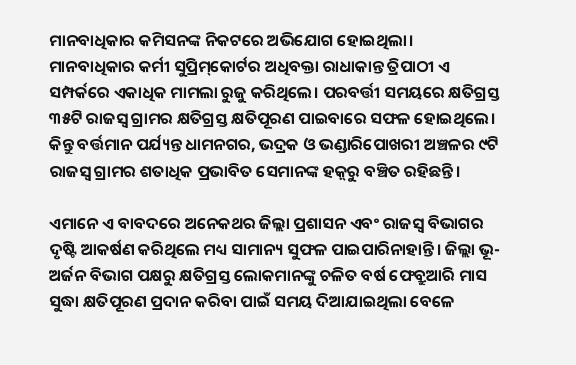ମାନବାଧିକାର କମିସନଙ୍କ ନିକଟରେ ଅଭିଯୋଗ ହୋଇଥିଲା। ମାନବାଧିକାର କର୍ମୀ ସୁପ୍ରିମ୍‌କୋର୍ଟର ଅଧିବକ୍ତା ରାଧାକାନ୍ତ ତ୍ରିପାଠୀ ଏ ସମ୍ପର୍କରେ ଏକାଧିକ ମାମଲା ରୁଜୁ କରିଥିଲେ। ପରବର୍ତ୍ତୀ ସମୟରେ କ୍ଷତିଗ୍ରସ୍ତ ୩୫ଟି ରାଜସ୍ୱ ଗ୍ରାମର କ୍ଷତିଗ୍ରସ୍ତ କ୍ଷତିପୂରଣ ପାଇବାରେ ସଫଳ ହୋଇଥିଲେ। କିନ୍ତୁ ବର୍ତ୍ତମାନ ପର୍ଯ୍ୟନ୍ତ ଧାମନଗର, ଭଦ୍ରକ ଓ ଭଣ୍ଡାରିପୋଖରୀ ଅଞ୍ଚଳର ୯ଟି ରାଜସ୍ବ ଗ୍ରାମର ଶତାଧିକ ପ୍ରଭାବିତ ସେମାନଙ୍କ ହକ଼୍‌ରୁ ବଞ୍ଚିତ ରହିଛନ୍ତି।

ଏମାନେ ଏ ବାବଦରେ ଅନେକଥର ଜିଲ୍ଲା ପ୍ରଶାସନ ଏବଂ ରାଜସ୍ୱ ବିଭାଗର ଦୃଷ୍ଟି ଆକର୍ଷଣ କରିଥିଲେ ମଧ୍ୟ ସାମାନ୍ୟ ସୁଫଳ ପାଇପାରିନାହାନ୍ତି। ଜିଲ୍ଲା ଭୂ-ଅର୍ଜନ ବିଭାଗ ପକ୍ଷରୁ କ୍ଷତିଗ୍ରସ୍ତ ଲୋକମାନଙ୍କୁ ଚଳିତ ବର୍ଷ ଫେବ୍ରୁଆରି ମାସ ସୁଦ୍ଧା କ୍ଷତିପୂରଣ ପ୍ରଦାନ କରିବା ପାଇଁ ସମୟ ଦିଆଯାଇଥିଲା ବେଳେ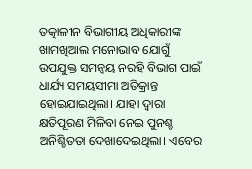ତତ୍କାଳୀନ ବିଭାଗୀୟ ଅଧିକାରୀଙ୍କ ଖାମଖିଆଲ ମନୋଭାବ ଯୋଗୁଁ ଉପଯୁକ୍ତ ସମନ୍ବୟ ନରହି ବିଭାଗ ପାଇଁ ଧାର୍ଯ୍ୟ ସମୟସୀମା ଅତିକ୍ରାନ୍ତ ହୋଇଯାଇଥିଲା। ଯାହା ଦ୍ୱାରା କ୍ଷତିପୂରଣ ମିଳିବା ନେଇ ପୁନଶ୍ଚ ଅନିଶ୍ଚିତତା ଦେଖାଦେଇଥିଲା। ଏବେର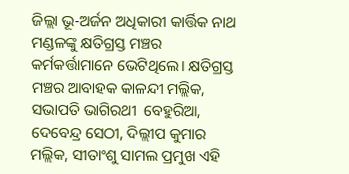ଜିଲ୍ଲା ଭୂ-ଅର୍ଜନ ଅଧିକାରୀ କାର୍ତ୍ତିକ ନାଥ ମଣ୍ଡଳଙ୍କୁ କ୍ଷତିଗ୍ରସ୍ତ ମଞ୍ଚର କର୍ମକର୍ତ୍ତାମାନେ ଭେଟିଥିଲେ। କ୍ଷତିଗ୍ରସ୍ତ ମଞ୍ଚର ଆବାହକ କାଳନ୍ଦୀ ମଲ୍ଲିକ, ସଭାପତି ଭାଗିରଥୀ  ବେହୁରିଆ, ଦେବେନ୍ଦ୍ର ସେଠୀ, ଦିଲ୍ଲୀପ କୁମାର ମଲ୍ଲିକ, ସୀତାଂଶୁ ସାମଲ ପ୍ରମୁଖ ଏହି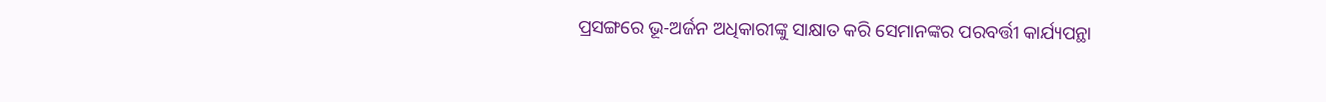ପ୍ରସଙ୍ଗରେ ଭୂ-ଅର୍ଜନ ଅଧିକାରୀଙ୍କୁ ସାକ୍ଷାତ କରି ସେମାନଙ୍କର ପରବର୍ତ୍ତୀ କାର୍ଯ୍ୟପନ୍ଥା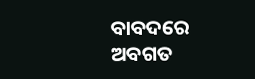ବାବଦରେ ଅବଗତ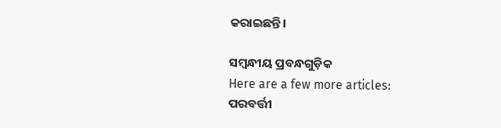କରାଇଛନ୍ତି।

ସମ୍ବନ୍ଧୀୟ ପ୍ରବନ୍ଧଗୁଡ଼ିକ
Here are a few more articles:
ପରବର୍ତ୍ତୀ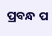ପ୍ରବନ୍ଧ ପ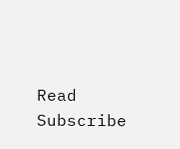Read
Subscribe